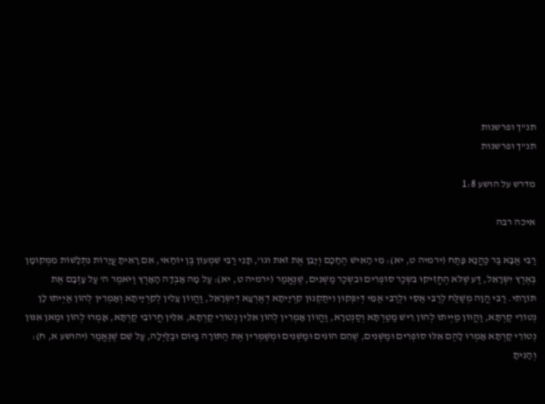תנ"ך ופרשנות
תנ"ך ופרשנות

מדרש על הושע 1:8

איכה רבה

רַבִּי אַבָּא בַּר כַּהֲנָא פָּתַח (ירמיה ט, יא): מִי הָאִישׁ הֶחָכָם וְיָבֵן אֶת זֹאת וגו', תָּנֵי רַבִּי שִׁמְעוֹן בֶּן יוֹחָאי, אִם רָאִיתָ עֲיָרוֹת נִתְלָשׁוֹת מִמְּקוֹמָן בְּאֶרֶץ יִשְׂרָאֵל, דַּע שֶׁלֹּא הֶחֱזִיקוּ בִּשְׂכַר סוֹפְרִים וּבִשְׂכַר מַשְׁנִים, שֶׁנֶּאֱמַר (ירמיה ט, יא): עַל מָה אָבְדָה הָאָרֶץ וַיֹּאמֶר ה' עַל עָזְבָם אֶת תּוֹרָתִי. רַבִּי הֲוָה מְשַׁלַּח לְרַבִּי אַסֵּי וּלְרַבִּי אַמֵּי דְּיִפְּקוּן וִיתַקְנוּן קִרְיָיתָא דְאַרְעָא דְיִשְׂרָאֵל, וַהֲווֹן עָלִין לְקִרְיָיתָא וְאָמְרִין לְהוֹן אַיְיתוּ לָן נְטוֹרֵי קַרְתָּא, וַהֲווֹן מַיְיתוּ לְהוֹן רֵישׁ מַטַּרְתָּא וְסַנְטֵרָא, וַהֲווֹן אָמְרִין לְהוֹן אִלֵּין נְטוֹרֵי קַרְתָּא, אִלֵּין חֲרוֹבֵי קַרְתָּא, אָמְרוּ לְהוֹן וּמַאן אִנּוּן נְטוֹרֵי קַרְתָּא אָמְרוּ לָהֶם אֵלּוּ סוֹפְרִים וּמַשְׁנִים, שֶׁהֵם הוֹגִים וּמַשְׁנִים וּמְשַׁמְּרִין אֶת הַתּוֹרָה בַּיּוֹם וּבַלַּיְלָה, עַל שֵׁם שֶׁנֶּאֱמַר (יהושע א, ח): וְהָגִיתָ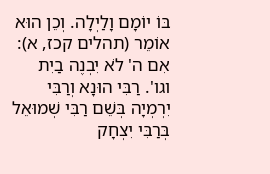בּוֹ יוֹמָם וָלַיְלָה. וְכֵן הוּא אוֹמֵר (תהלים קכז, א): אִם ה' לֹא יִבְנֶה בַיִת וגו'. רַבִּי הוּנָא וְרַבִּי יִרְמְיָה בְּשֵׁם רַבִּי שְׁמוּאֵל בְּרַבִּי יִצְחָק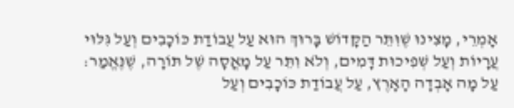אָמְרֵי, מָצִינוּ שֶׁוִּתֵּר הַקָּדוֹשׁ בָּרוּךְ הוּא עַל עֲבוֹדַת כּוֹכָבִים וְעַל גִּלּוּי עֲרָיוֹת וְעַל שְׁפִיכוּת דָּמִים, וְלֹא וִתֵּר עַל מָאֳסָה שֶׁל תּוֹרָה, שֶׁנֶּאֱמַר: עַל מָה אָבְדָה הָאָרֶץ, עַל עֲבוֹדַת כּוֹכָבִים וְעַל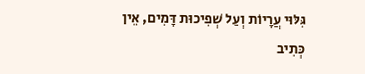גִּלּוּי עֲרָיוֹת וְעַל שְׁפִיכוּת דָּמִים, אֵין כְּתִיב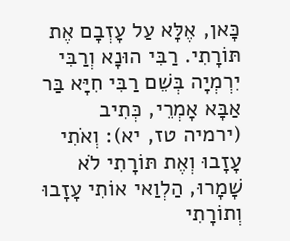כָּאן, אֶלָּא עַל עָזְבָם אֶת תּוֹרָתִי. רַבִּי הוּנָא וְרַבִּי יִרְמְיָה בְּשֵׁם רַבִּי חִיָּא בַּר אַבָּא אָמְרֵי, כְּתִיב (ירמיה טז, יא): וְאֹתִי עָזָבוּ וְאֶת תּוֹרָתִי לֹא שָׁמָרוּ, הַלְוַאי אוֹתִי עָזָבוּ וְתוֹרָתִי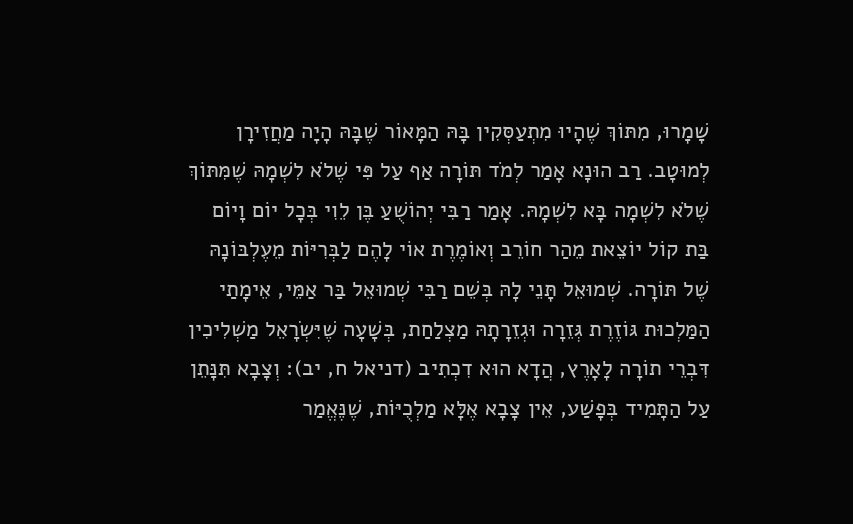שָׁמָרוּ, מִתּוֹךְ שֶׁהָיוּ מִתְעַסְּקִין בָּהּ הַמָּאוֹר שֶׁבָּהּ הָיָה מַחֲזִירָן לְמוּטָב. רַב הוּנָא אָמַר לְמֹד תּוֹרָה אַף עַל פִּי שֶׁלֹא לִשְׁמָהּ שֶׁמִּתּוֹךְ שֶׁלֹא לִשְׁמָה בָּא לִשְׁמָהּ. אָמַר רַבִּי יְהוֹשֻׁעַ בֶּן לֵוִי בְּכָל יוֹם וָיוֹם בַּת קוֹל יוֹצֵאת מֵהַר חוֹרֵב וְאוֹמֶרֶת אוֹי לָהֶם לַבְּרִיּוֹת מֵעֶלְבּוֹנָהּ שֶׁל תּוֹרָה. שְׁמוּאֵל תָּנֵי לָהּ בְּשֵׁם רַבִּי שְׁמוּאֵל בַּר אַמֵּי, אֵימָתַי הַמַּלְכוּת גּוֹזֶרֶת גְּזֵרָה וּגְזֵרָתָהּ מַצְלַחַת, בְּשָׁעָה שֶׁיִּשְׂרָאֵל מַשְׁלִיכִין דִּבְרֵי תוֹרָה לָאָרֶץ, הֲדָא הוּא דִכְתִיב (דניאל ח, יב): וְצָבָא תִּנָּתֵן עַל הַתָּמִיד בְּפָשַׁע, אֵין צָבָא אֶלָּא מַלְכֻיּוֹת, שֶׁנֶּאֱמַר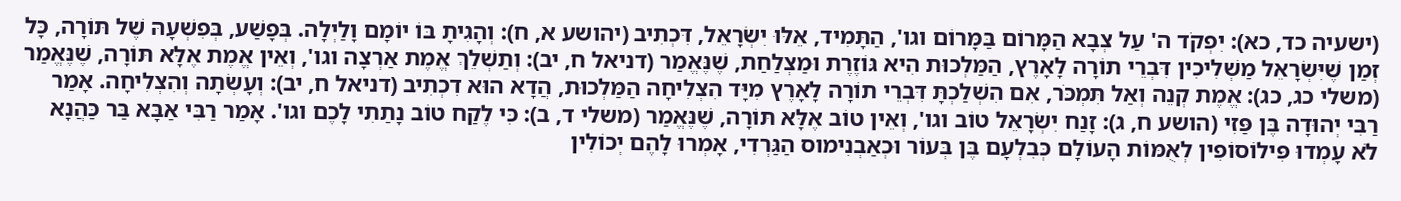(ישעיה כד, כא): יִפְקֹד ה' עַל צְבָא הַמָּרוֹם בַּמָּרוֹם וגו', הַתָּמִיד, אֵלּוּ יִשְׂרָאֵל, דִּכְתִיב (יהושע א, ח): וְהָגִיתָ בּוֹ יוֹמָם וָלַיְלָה. בְּפָשַׁע, בְּפִשְׁעָהּ שֶׁל תּוֹרָה, כָּל זְמַן שֶׁיִּשְׂרָאֵל מַשְׁלִיכִין דִּבְרֵי תוֹרָה לָאָרֶץ, הַמַּלְכוּת הִיא גּוֹזֶרֶת וּמַצְלַחַת, שֶׁנֶּאֱמַר (דניאל ח, יב): וְתַשְׁלֵךְ אֱמֶת אַרְצָה וגו', וְאֵין אֱמֶת אֶלָּא תּוֹרָה, שֶׁנֶּאֱמַר (משלי כג, כג): אֱמֶת קְנֵה וְאַל תִּמְכֹּר, אִם הִשְׁלַכְתָּ דִּבְרֵי תוֹרָה לָאָרֶץ מִיָּד הִצְלִיחָה הַמַּלְכוּת, הֲדָא הוּא דִכְתִיב (דניאל ח, יב): וְעָשְׂתָה וְהִצְלִיחָה. אָמַר רַבִּי יְהוּדָה בֶּן פַּזִי (הושע ח, ג): זָנַח יִשְׂרָאֵל טוֹב וגו', וְאֵין טוֹב אֶלָּא תּוֹרָה, שֶׁנֶּאֱמַר (משלי ד, ב): כִּי לֶקַח טוֹב נָתַתִי לָכֶם וגו'. אָמַר רַבִּי אַבָּא בַּר כַּהֲנָא לֹא עָמְדוּ פִּילוֹסוֹפִין לְאֻמּוֹת הָעוֹלָם כְּבִלְעָם בֶּן בְּעוֹר וּכְאַבְנִימוס הַגַּרְדִי, אָמְרוּ לָהֶם יְכוֹלִין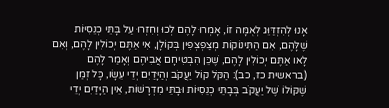אָנוּ לְהִזְדַּוֵּג לְאֻמָּה זוֹ, אָמְרוּ לָהֶם לְכוּ וְחִזְרוּ עַל בָּתֵּי כְנֵסִיּוֹת שֶׁלָּהֶם, אִם הַתִּינוֹקוֹת מְצַפְצְפִין בְּקוֹלָן, אִי אַתֶּם יְכוֹלִין לָהֶם, וְאִם לָאו אַתֶּם יְכוֹלִין לָהֶם, שֶׁכֵּן הִבְטִיחָם אֲבִיהֶם וְאָמַר לָהֶם (בראשית כז, כב): הַקֹּל קוֹל יַעֲקֹב וְהַיָּדַיִם יְדֵי עֵשָׂו, כָּל זְמַן שֶׁקּוֹלוֹ שֶׁל יַעֲקֹב בְּבָתֵּי כְנֵסִיּוֹת וּבָתֵּי מִדְרָשׁוֹת, אֵין הַיָּדַיִם יְדֵי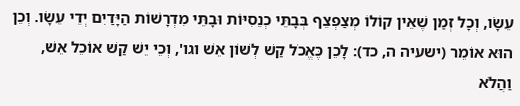עֵשָׂו, וְכָל זְמַן שֶׁאֵין קוֹלוֹ מְצַפְצֵף בְּבָתֵּי כְנֵסִיּוֹת וּבָתֵּי מִדְרָשׁוֹת הַיָּדַיִם יְדֵי עֵשָׂו. וְכֵן הוּא אוֹמֵר (ישעיה ה, כד): לָכֵן כֶּאֱכֹל קַשׁ לְשׁוֹן אֵשׁ וגו', וְכֵי יֵשׁ קַשׁ אוֹכֵל אֵשׁ, וַהֲלֹא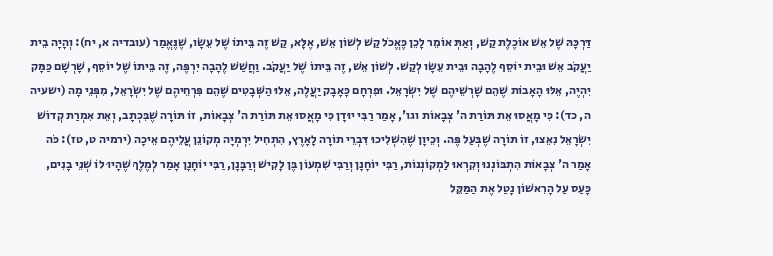דַּרְכָּהּ שֶׁל אֵשׁ אוֹכֶלֶת קַשׁ, וְאַתְּ אוֹמֵר לָכֵן כֶּאֱכֹל קַשׁ לְשׁוֹן אֵשׁ, אֶלָּא, קַשׁ זֶה בֵּיתוֹ שֶׁל עֵשָׂו, שֶׁנֶּאֱמַר (עובדיה א, יח): וְהָיָה בֵית יַעֲקֹב אֵשׁ וּבֵית יוֹסֵף לֶהָבָה וּבֵית עֵשָׂו לְקַשׁ. לְשׁוֹן אֵשׁ, זֶה בֵּיתוֹ שֶׁל יַעֲקֹב. וַחֲשַׁשׁ לֶהָבָה יִרְפֶּה, זֶה בֵּיתוֹ שֶׁל יוֹסֵף, שָׁרְשָׁם כַּמָּק יִהְיֶה, אֵלּוּ הָאָבוֹת שֶׁהֵם שָׁרְשֵׁיהֶם שֶׁל יִשְׂרָאֵל. וּפִרְחָם כָּאָבָק יַעֲלֶה, אֵלּוּ הַשְּׁבָטִים שֶׁהֵם פִּרְחֵיהֶם שֶׁל יִשְׂרָאֵל, מִפְּנֵי מָה (ישעיה ה, כד): כִּי מָאֲסוּ אֵת תּוֹרַת ה' צְבָאוֹת וגו', אָמַר רַבִּי יוּדָן כִּי מָאֲסוּ אֵת תּוֹרַת ה' צְבָאוֹת, זוֹ תּוֹרָה שֶׁבִּכְתָב, וְאֵת אִמְרַת קְדוֹשׁ יִשְׂרָאֵל נִאֵצוּ, זוֹ תּוֹרָה שֶׁבְּעַל פֶּה. וְכֵיוָן שֶׁהִשְׁלִיכוּ דִּבְרֵי תוֹרָה לָאָרֶץ, הִתְחִיל יִרְמְיָה מְקוֹנֵן עֲלֵיהֶם אֵיכָה (ירמיה ט, טז): כֹּה אָמַר ה' צְבָאוֹת הִתְבּוֹנְנוּ וְקִרְאוּ לַמְקוֹנְנוֹת, רַבִּי יוֹחָנָן וְרַבִּי שִׁמְעוֹן בֶּן לָקִישׁ וְרַבָּנָן, רַבִּי יוֹחָנָן אָמַר לְמֶלֶךְ שֶׁהָיוּ לוֹ שְׁנֵי בָנִים, כָּעַס עַל הָרִאשׁוֹן נָטַל אֶת הַמַּקֵּל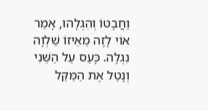וַחֲבָטוֹ וְהִגְלָהוּ, אָמַר אוֹי לָזֶה מֵאֵיזוֹ שַׁלְוָה נִגְלָה. כָּעַס עַל הַשֵּׁנִי וְנָטַל אֶת הַמַּקֵּל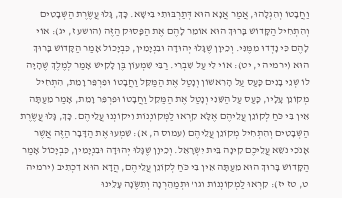וַחֲבָטוֹ וְהִגְלָהוּ, אֲמַר אֲנָא הוּא דְּתַרְבּוּתִי בִּישָׁא. כָּךְ, גָּלוּ עֲשֶׂרֶת הַשְּׁבָטִים וְהִתְחִיל הַקָּדוֹשׁ בָּרוּךְ הוּא אוֹמֵר לָהֶם אֶת הַפָּסוּק הַזֶּה (הושע ז, יג): אוֹי לָהֶם כִּי נָדְדוּ מִמֶּנִּי. וְכֵיוָן שֶׁגָּלוּ יְהוּדָה וּבִנְיָמִין, כִּבְיָכוֹל אָמַר הַקָּדוֹשׁ בָּרוּךְ הוּא (ירמיה י, יט): אוֹי לִי עַל שִׁבְרִי. רַבִּי שִׁמְעוֹן בֶּן לָקִישׁ אָמַר לְמֶלֶךְ שֶׁהָיָה לוֹ שְׁנֵי בָנִים כָּעַס עַל הָרִאשׁוֹן וְנָטַל אֶת הַמַּקֵּל וַחֲבָטוֹ וּפִרְפֵּר וָמֵת, הִתְחִיל מְקוֹנֵן עָלָיו, כָּעַס עַל הַשֵּׁנִי וְנָטַל אֶת הַמַּקֵל וַחֲבָטוֹ וּפִרְפֵּר וָמֵת, אָמַר מֵעַתָּה אֵין בִּי כֹּחַ לְקוֹנֵן עֲלֵיהֶם אֶלָּא קִרְאוּ לַמְּקוֹנְנוֹת וִיקוֹנְנוּ עֲלֵיהֶם. כָּךְ, גָּלוּ עֲשֶׂרֶת הַשְּׁבָטִים וְהִתְחִיל מְקוֹנֵן עֲלֵיהֶם (עמוס ה, א): שִׁמְעוּ אֶת הַדָּבָר הַזֶּה אֲשֶׁר אָנֹכִי נֹשֵׂא עֲלֵיכֶם קִינָה בֵּית יִשְׂרָאֵל. וְכֵיוָן שֶׁגָּלוּ יְהוּדָה וּבִנְיָמִין, כִּבְיָכוֹל אָמַר הַקָּדוֹשׁ בָּרוּךְ הוּא מֵעַתָּה אֵין בִּי כֹּחַ לְקוֹנֵן עֲלֵיהֶם, הֲדָא הוּא דִכְתִיב (ירמיה ט, טז יז): קִרְאוּ לַמְקוֹנְנוֹת וגו' וּתְמַהֵרְנָה וְתִשֶֹּׂנָה עָלֵינוּ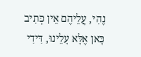נֶהִי, עֲלֵיהֶם אֵין כְּתִיב כָּאן אֶלָּא עָלֵינוּ, דִּידִי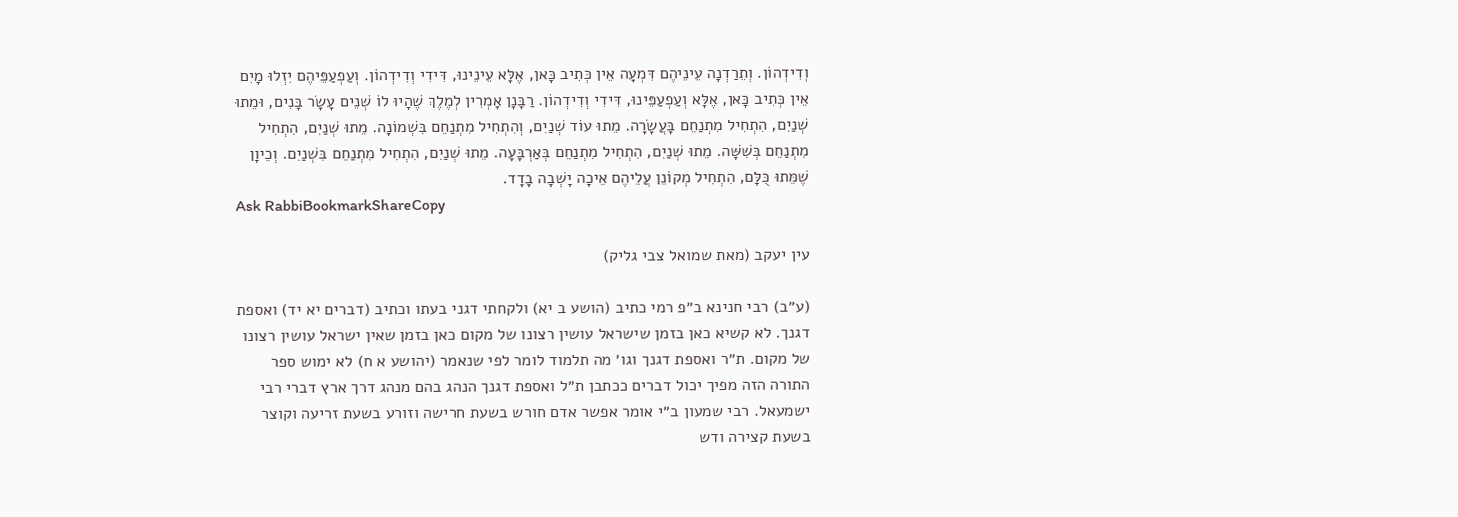וְדִידְהוֹן. וְתֵרַדְנָה עֵינֵיהֶם דִּמְעָה אֵין כְּתִיב כָּאן, אֶלָּא עֵינֵינוּ, דִּידִי וְדִידְהוֹן. וְעַפְעַפֵּיהֶם יִזְלוּ מָיִם אֵין כְּתִיב כָּאן, אֶלָּא וְעַפְעַפֵּינוּ, דִּידִי וְדִידְהוֹן. רַבָּנָן אָמְרִין לְמֶלֶךְ שֶׁהָיוּ לוֹ שְׁנֵים עָשָׂר בָּנִים, וּמֵתוּ שְׁנַיִם, הִתְחִיל מִתְנַחֵם בָּעֲשָׂרָה. מֵתוּ עוֹד שְׁנַיִם, וְהִתְחִיל מִתְנַחֵם בִּשְׁמוֹנָה. מֵתוּ שְׁנַיִם, הִתְחִיל מִתְנַחֵם בְּשִׁשָּׁה. מֵתוּ שְׁנַיִם, הִתְחִיל מִתְנַחֵם בְּאַרְבָּעָה. מֵתוּ שְׁנַיִם, הִתְחִיל מִתְנַחֵם בִּשְׁנַיִם. וְכֵיוָן שֶׁמֵּתוּ כֻּלָּם, הִתְחִיל מְקוֹנֵן עֲלֵיהֶם אֵיכָה יָשְׁבָה בָדָד.
Ask RabbiBookmarkShareCopy

עין יעקב (מאת שמואל צבי גליק)

(ע״ב) רבי חנינא ב״פ רמי כתיב (הושע ב יא) ולקחתי דגני בעתו וכתיב (דברים יא יד) ואספת דגנך. לא קשיא כאן בזמן שישראל עושין רצונו של מקום כאן בזמן שאין ישראל עושין רצונו של מקום. ת״ר ואספת דגנך וגו׳ מה תלמוד לומר לפי שנאמר (יהושע א ח) לא ימוש ספר התורה הזה מפיך יכול דברים ככתבן ת״ל ואספת דגנך הנהג בהם מנהג דרך ארץ דברי רבי ישמעאל. רבי שמעון ב״י אומר אפשר אדם חורש בשעת חרישה וזורע בשעת זריעה וקוצר בשעת קצירה ודש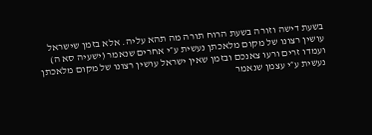בשעת דישה וזורה בשעת הרוח תורה מה תהא עליה. אלא בזמן שישראל עושין רצונו של מקום מלאכתן נעשית ע״י אחרים שנאמר (ישעיה סא ה) ועמדו זרים ורעו צאנכם ובזמן שאין ישראל עושין רצונו של מקום מלאכתן נעשית ע״י עצמן שנאמר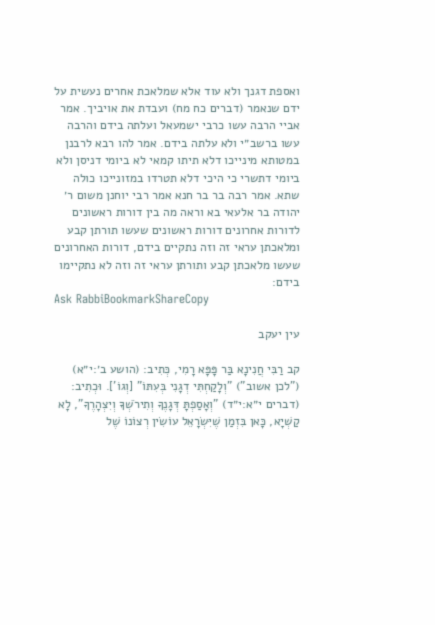ואספת דגנך ולא עוד אלא שמלאכת אחרים נעשית על ידם שנאמר (דברים כח מח) ועבדת את אויביך. אמר אביי הרבה עשו כרבי ישמעאל ועלתה בידם והרבה עשו ברשב״י ולא עלתה בידם. אמר להו רבא לרבנן במטותא מינייכו דלא תיתו קמאי לא ביומי דניסן ולא ביומי דתשרי כי היכי דלא תטרדו במזונייכו כולה שתא. אמר רבה בר בר חנא אמר רבי יוחנן משום ר׳ יהודה בר אלעאי בא וראה מה בין דורות ראשונים לדורות אחרונים דורות ראשונים שעשו תורתן קבע ומלאכתן עראי זה וזה נתקיים בידם, דורות האחרונים שעשו מלאכתן קבע ותורתן עראי זה וזה לא נתקיימו בידם:
Ask RabbiBookmarkShareCopy

עין יעקב

קב רַבִּי חֲנִינָא בַּר פָּפָּא רָמִי, כְּתִיב: (הושע ב׳:י״א) ("לכן אשוב") "וְלָקַחְתִּי דְגָנִי בְּעִתּוֹ" [וְגוֹ']. וּכְתִיב: (דברים י״א:י״ד) "וְאָסַפְתָּ דְּגָנֶךָ וְתִירֹשְׁךָ וְיִצְהָרֶךָ", לָא קַשְׁיָא, כָּאן בִּזְמַן שֶׁיִּשְׂרָאֵל עוֹשִׂין רְצוֹנוֹ שֶׁל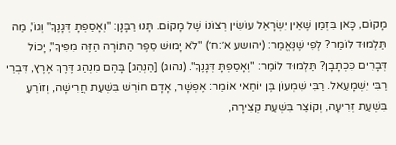מָקוֹם, כָּאן בִּזְמַן שֶׁאֵין יִשְׂרָאֵל עוֹשִׂין רְצוֹנוֹ שֶׁל מָקוֹם. תָּנוּ רַבָּנָן: "וְאָסַפְתָ דְּגָנֶךָ" וְגוֹ', מַה תַּלְמוּד לוֹמַר? לְפִי שֶׁנֶּאֱמַר: (יהושע א׳:ח׳) "לֹא יָמוּשׁ סֵפֶר הַתּוֹרָה הַזֶּה מִפִּיךָ", יָכוֹל דְּבָרִים כִּכְתָבָן? תַּלְמוּד לוֹמַר: "וְאָסַפְתָּ דְּגָנֶךָ". (נהוג) [הַנְהֵג] בָּהֶם מִנְהַג דֶּרֶךְ אֶרֶץ, דִּבְרֵי רַבִּי יִשְׁמָעֵאל. רַבִּי שִׁמְעוֹן בֶּן יוֹחַאי אוֹמֵר: אֶפְשָׁר, אָדָם חוֹרֵשׁ בִּשְׁעַת חֲרִישָׁה, וְזוֹרֵעַ בִּשְׁעַת זְרִיעָה, וְקוֹצֵר בִּשְׁעַת קְצִירָה,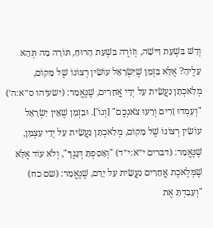וְדָשׁ בִּשְׁעַת דִּישָׁה, וְזוֹרֶה בִּשְׁעַת הָרוּחַ, תּוֹרָה מַה תְּהֵא עָלֶיהָ? אֶלָּא בִּזְמַן שֶׁיִּשְׂרָאֵל עוֹשִׂין רְצוֹנוֹ שֶׁל מָקוֹם, מְלַאכְתָּן נַעֲשֵׂית עַל יְדֵי אֲחֵרִים, שֶׁנֶּאֱמַר: (ישעיהו ס״א:ה׳) "וְעָמְדוּ זָרִים וְרָעוּ צֹאנְכֶם" [וְגוֹ']. וּבִזְמַן שֶׁאֵין יִשְׂרָאֵל עוֹשִׂין רְצוֹנוֹ שֶׁל מָקוֹם, מְלַאכְתָּן נַעֲשֵׂית עַל יְדֵי עַצְמָן, שֶׁנֶּאֱמַר: (דברים י״א:י״ד) "וְאָסַפְתָּ דְּגָנֶךָ", וְלֹא עוֹד אֶלָּא שֶׁמְּלֶאכֶת אֲחֵרִים נַעֲשֵׂית עַל יָדָם, שֶׁנֶּאֱמַר: (שם כח) "וְעָבַדְתָּ אֶת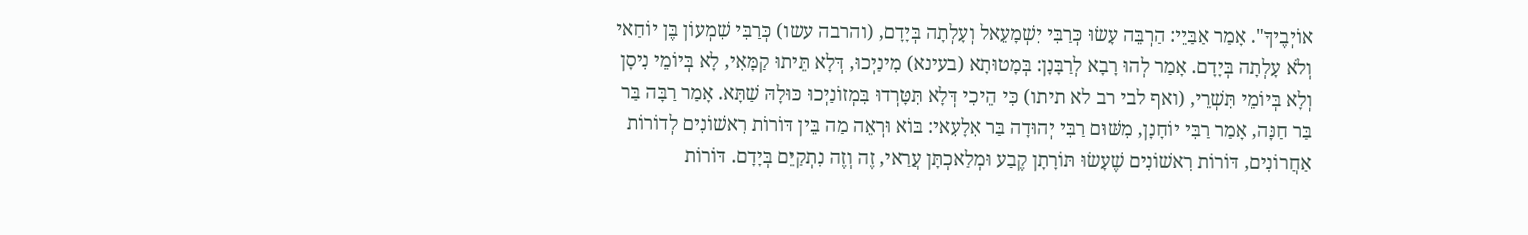אוֹיְבֶיךָ". אָמַר אַבַּיֵי: הַרְבֵּה עָשׂוּ כְּרַבִּי יִשְׁמָעֵאל וְעָלְתָה בְּיָדָם, (והרבה עשו) כְּרַבִּי שִׁמְעוֹן בֶּן יוֹחַאי וְלֹא עָלְתָה בְּיָדָם. אָמַר לְהוּ רָבָא לְרַבָּנָן: בְּמָטוּתָא (בעינא) מִינַיְכוּ, דְּלָא תֵּיתוּ קַמָּאִי, לָא בְּיוֹמֵי נִיסָן וְלָא בְּיוֹמֵי תִּשְׁרֵי, (ואף לבי רב לא תיתו) כִּי הֵיכִי דְּלָא תִּטָּרְדוּ בִּמְזוֹנַיְכוּ כּוּלָהּ שַׁתָּא. אָמַר רַבָּה בַּר בַּר חַנָּה, אָמַר רַבִּי יוֹחָנָן, מִשּׁוּם רַבִּי יְהוּדָה בַּר אִלָעִאי: בּוֹא וּרְאֵה מַה בֵּין דּוֹרוֹת רִאשׁוֹנִים לְדוֹרוֹת אַחֲרוֹנִים, דּוֹרוֹת רִאשׁוֹנִים שֶׁעָשׂוּ תּוֹרָתָן קֶבַע וּמְלַאכְתָּן עֲרַאי, זֶה וְזֶה נִתְקַיֵּם בְּיָדָם. דּוֹרוֹת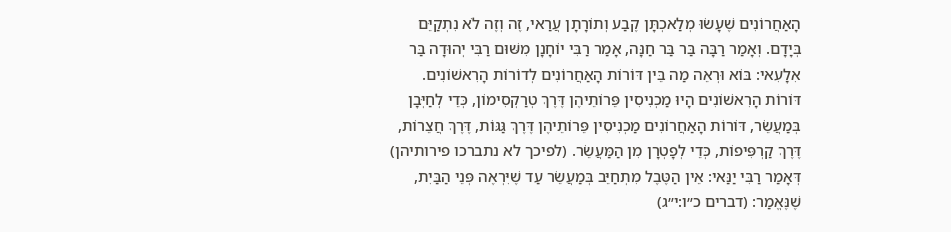הָאַחֲרוֹנִים שֶׁעָשׂוּ מְלַאכְתָּן קֶבַע וְתוֹרָתָן עֲרַאי, זֶה וְזֶה לֹא נִתְקַיֵּם בְּיָדָם. וְאָמַר רַבָּה בַּר בַּר חַנָּה, אָמַר רַבִּי יוֹחָנָן מִשּׁוּם רַבִּי יְהוּדָה בַּר אִלָעִאי: בּוֹא וּרְאֵה מַה בֵּין דּוֹרוֹת הָאַחֲרוֹנִים לְדוֹרוֹת הָרִאשׁוֹנִים. דּוֹרוֹת הָרִאשׁוֹנִים הָיוּ מַכְנִיסִין פֵּרוֹתֵיהֶן דֶּרֶךְ טְרַקְסִימוֹן, כְּדֵי לְחַיְּבָן בְּמַעֲשֵׂר, דּוֹרוֹת הָאַחֲרוֹנִים מַכְנִיסִין פֵּרוֹתֵיהֶן דֶּרֶךְ גַּגּוֹת, דֶּרֶךְ חֲצֵרוֹת, דֶּרֶךְ קַרְפִּיפוֹת, כְּדֵי לְפָטְרָן מִן הַמַּעֲשֵׂר. (לפיכך לא נתברכו פירותיהן) דְּאָמַר רַבִּי יַנַּאי: אֵין הַטֶּבֶל מִתְחַיֵּב בְּמַעֲשֵׂר עַד שֶׁיִּרְאֶה פְּנֵי הַבַּיִת, שֶׁנֶּאֱמַר: (דברים כ״ו:י״ג)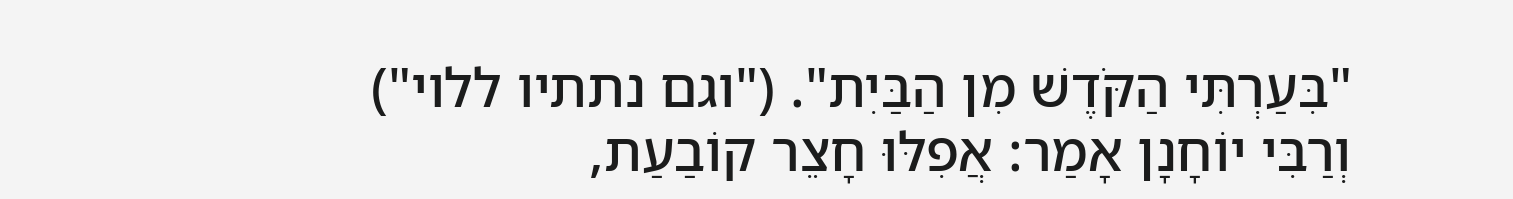"בִּעַרְתִּי הַקֹּדֶשׁ מִן הַבַּיִת". ("וגם נתתיו ללוי") וְרַבִּי יוֹחָנָן אָמַר: אֲפִלּוּ חָצֵר קוֹבַעַת,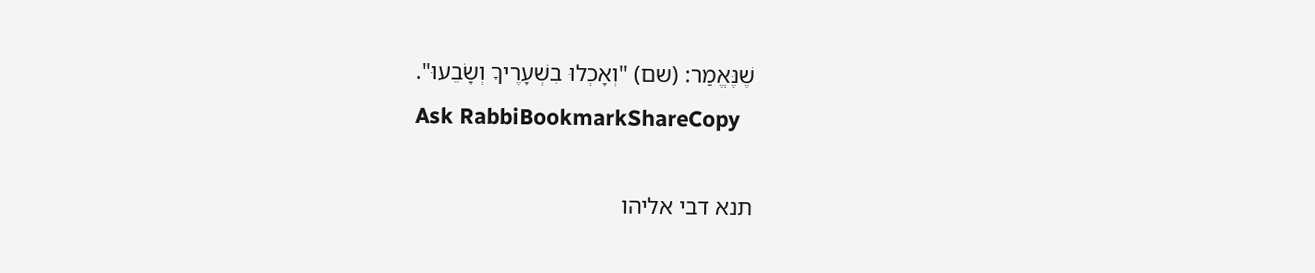שֶׁנֶּאֱמַר: (שם) "וְאָכְלוּ בִשְׁעָרֶיךָ וְשָׂבֵעוּ".
Ask RabbiBookmarkShareCopy

תנא דבי אליהו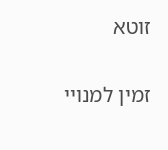זוטא

זמין למנויי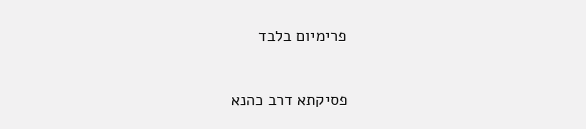פרימיום בלבד

פסיקתא דרב כהנא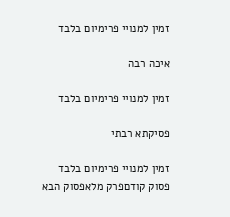זמין למנויי פרימיום בלבד

איכה רבה

זמין למנויי פרימיום בלבד

פסיקתא רבתי

זמין למנויי פרימיום בלבד
פסוק קודםפרק מלאפסוק הבא